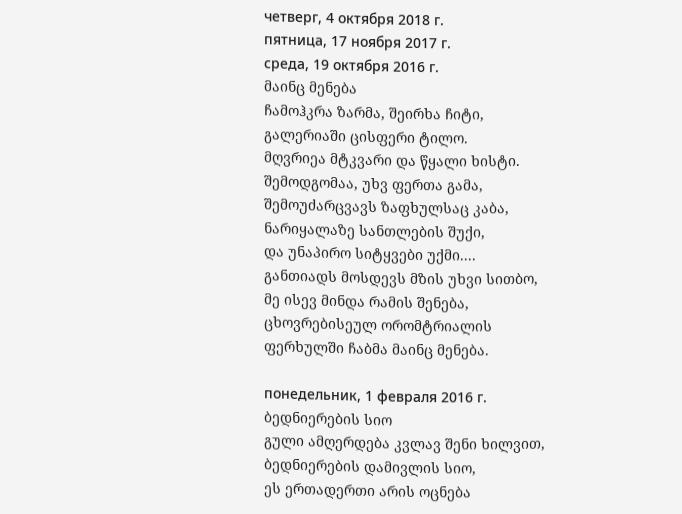четверг, 4 октября 2018 г.
пятница, 17 ноября 2017 г.
среда, 19 октября 2016 г.
მაინც მენება
ჩამოჰკრა ზარმა, შეირხა ჩიტი,
გალერიაში ცისფერი ტილო.
მღვრიეა მტკვარი და წყალი ხისტი.
შემოდგომაა, უხვ ფერთა გამა,
შემოუძარცვავს ზაფხულსაც კაბა,
ნარიყალაზე სანთლების შუქი,
და უნაპირო სიტყვები უქმი....
განთიადს მოსდევს მზის უხვი სითბო,
მე ისევ მინდა რამის შენება,
ცხოვრებისეულ ორომტრიალის
ფერხულში ჩაბმა მაინც მენება.

понедельник, 1 февраля 2016 г.
ბედნიერების სიო
გული ამღერდება კვლავ შენი ხილვით,
ბედნიერების დამივლის სიო,
ეს ერთადერთი არის ოცნება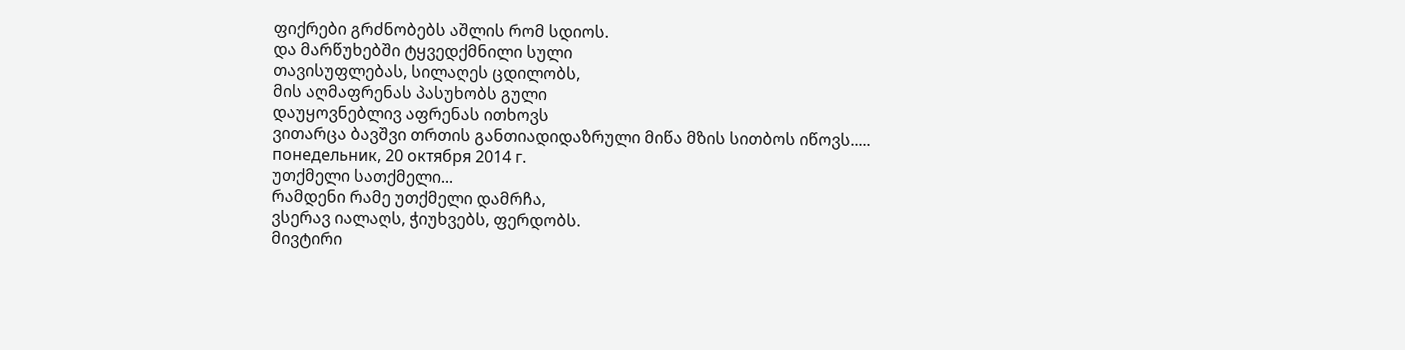ფიქრები გრძნობებს აშლის რომ სდიოს.
და მარწუხებში ტყვედქმნილი სული
თავისუფლებას, სილაღეს ცდილობს,
მის აღმაფრენას პასუხობს გული
დაუყოვნებლივ აფრენას ითხოვს
ვითარცა ბავშვი თრთის განთიადიდაზრული მიწა მზის სითბოს იწოვს.....
понедельник, 20 октября 2014 г.
უთქმელი სათქმელი...
რამდენი რამე უთქმელი დამრჩა,
ვსერავ იალაღს, ჭიუხვებს, ფერდობს.
მივტირი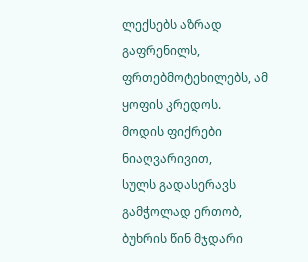ლექსებს აზრად გაფრენილს,
ფრთებმოტეხილებს, ამ ყოფის კრედოს.
მოდის ფიქრები ნიაღვარივით,
სულს გადასერავს გამჭოლად ერთობ,
ბუხრის წინ მჯდარი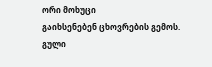ორი მოხუცი
გაიხსენებენ ცხოვრების გემოს.
გული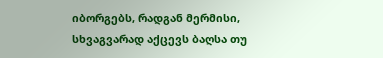იბორგებს, რადგან მერმისი,
სხვაგვარად აქცევს ბაღსა თუ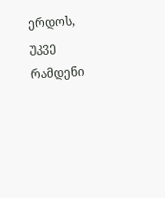ერდოს,
უკვე რამდენი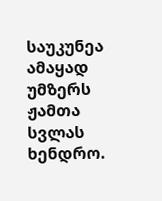საუკუნეა
ამაყად უმზერს ჟამთა სვლას ხენდრო.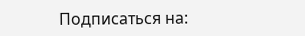Подписаться на: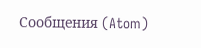Сообщения (Atom)